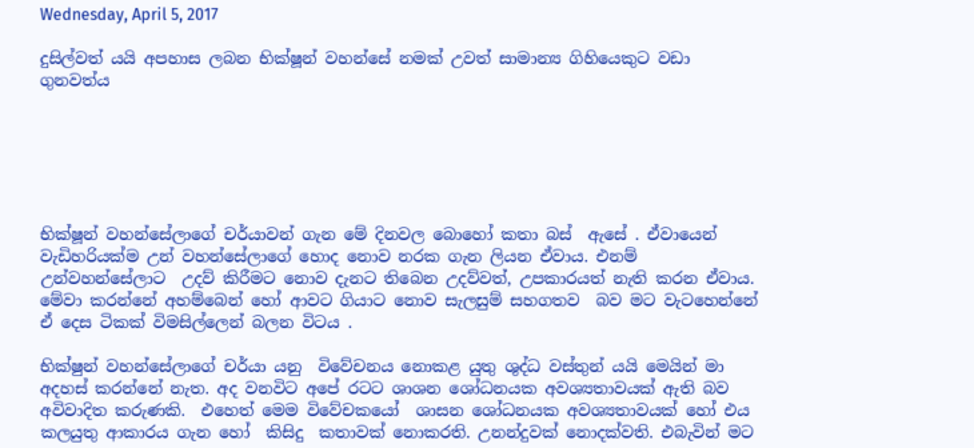Wednesday, April 5, 2017

දුසිල්වත් යයි අපහාස ලබන භික්ෂූන් වහන්සේ නමක් උවත් සාමාන්‍ය ගිහියෙකුට වඩා ගුනවත්ය






භික්ෂූන් වහන්සේලාගේ චර්යාවන් ගැන මේ දිනවල බොහෝ කතා බස්  ඇසේ . ඒවායෙන්  වැඩිහරියක්ම උන් වහන්සේලාගේ හොද නොව නරක ගැන ලියන ඒවාය. එනම් උන්වහන්සේලාට  උදව් කිරීමට නොව දැනට තිබෙන උදව්වත්, උපකාරයත් නැති කරන ඒවාය. මේවා කරන්නේ අහම්බෙන් හෝ ආවට ගියාට නොව සැලසුම් සහගතව  බව මට වැටහෙන්නේ  ඒ දෙස ටිකක් විමසිල්ලෙන් බලන විටය .

භික්ෂුන් වහන්සේලාගේ චර්යා යනු  විවේචනය නොකළ යුතු ශුද්ධ වස්තුන් යයි මෙයින් මා අදහස් කරන්නේ නැත. අද වනවිට අපේ රටට ශාශන ශෝධනයක අවශ්‍යතාවයක් ඇති බව අවිවාදිත කරුණකි.  එහෙත් මෙම විවේචකයෝ  ශාසන ශෝධනයක අවශ්‍යතාවයක් හෝ එය කලයුතු ආකාරය ගැන හෝ  කිසිදු  කතාවක් නොකරති. උනන්දුවක් නොදක්වති. එබැවින් මට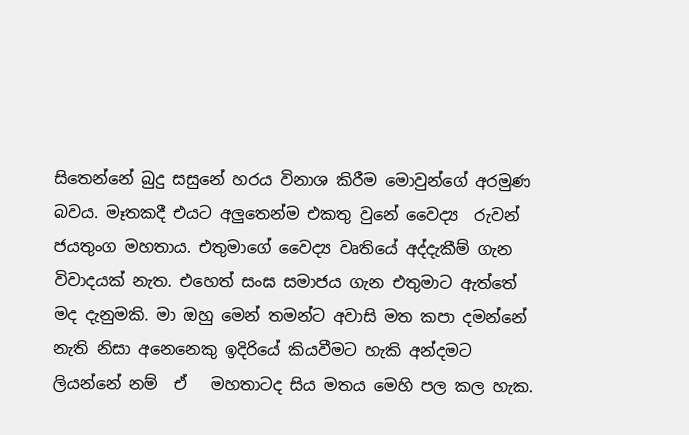සිතෙන්නේ බුදු සසුනේ හරය විනාශ කිරීම මොවුන්ගේ අරමුණ බවය. මෑතකදී එයට අලුතෙන්ම එකතු වුනේ වෛද්‍ය  රුවන් ජයතුංග මහතාය. එතුමාගේ වෛද්‍ය වෘතියේ අද්දැකීම් ගැන විවාදයක් නැත. එහෙත් සංඝ සමාජය ගැන එතුමාට ඇත්තේ මද දැනුමකි. මා ඔහු මෙන් තමන්ට අවාසි මත කපා දමන්නේ නැති නිසා අනෙනෙකු ඉදිරියේ කියවීමට හැකි අන්දමට ලියන්නේ නම්  ඒ   මහතාටද සිය මතය මෙහි පල කල හැක.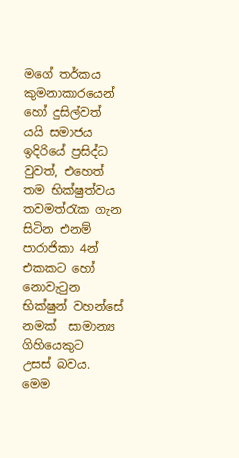මගේ තර්කය කුමනාකාරයෙන් හෝ දුසිල්වත් යයි සමාජය ඉදිරියේ ප්‍රසිද්ධ  වුවත්, එහෙත් තම භික්ෂුත්වය තවමත්රැක ගැන සිටින එනම් පාරාජිකා 4න් එකකට හෝ නොවැටුන භික්ෂුන් වහන්සේ නමක්  සාමාන්‍ය ගිහියෙකුට  උසස් බවය.  මෙම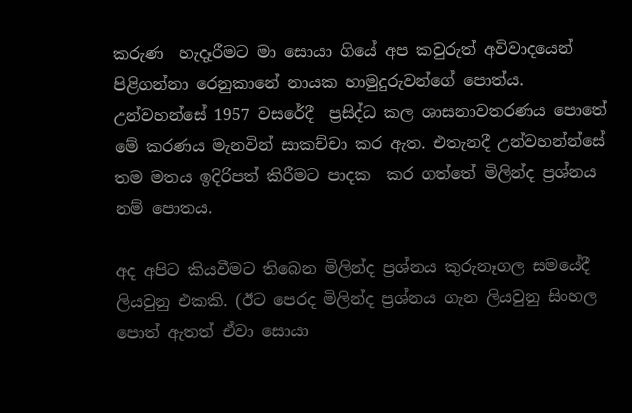කරුණ  හැදෑරීමට මා සොයා ගියේ අප කවුරුත් අවිවාදයෙන් පිළිගන්නා රෙනුකානේ නායක හාමුදුරුවන්ගේ පොත්ය. උන්වහන්සේ 1957 වසරේදී  ප්‍රසිද්ධ කල ශාසනාවතරණය පොතේ මේ කරණය මැනවින් සාකච්චා කර ඇත. එතැනදී උන්වහන්න්සේ තම මතය ඉදිරිපත් කිරීමට පාදක  කර ගත්තේ මිලින්ද ප්‍රශ්නය නම් පොතය.

අද අපිට කියවීමට තිබෙන මිලින්ද ප්‍රශ්නය කුරුනෑගල සමයේදී ලියවුනු එකකි. (ඊට පෙරද මිලින්ද ප්‍රශ්නය ගැන ලියවුනු සිංහල පොත් ඇතත් ඒවා සොයා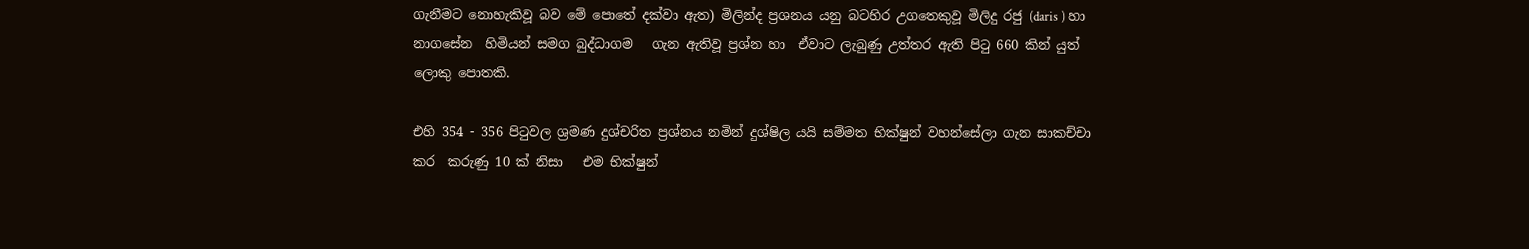ගැනීමට නොහැකිවූ බව මේ පොතේ දක්වා ඇත) මිලින්ද ප්‍රශනය යනු බටහිර උගතෙකුවූ මිලිදු රජු (daris ) හා නාගසේන  හිමියන් සමග බුද්ධාගම   ගැන ඇතිවූ ප්‍රශ්න හා  ඒවාට ලැබුණු උත්තර ඇති පිටු 660 කින් යුත් ලොකු පොතකි.

එහි 354 - 356 පිටුවල ශ්‍රමණ දුශ්චරිත ප්‍රශ්නය නමින් දුශ්ෂිල යයි සම්මත භික්ෂුන් වහන්සේලා ගැන සාකච්චා කර  කරුණු 10 ක් නිසා   එම භික්ෂුන්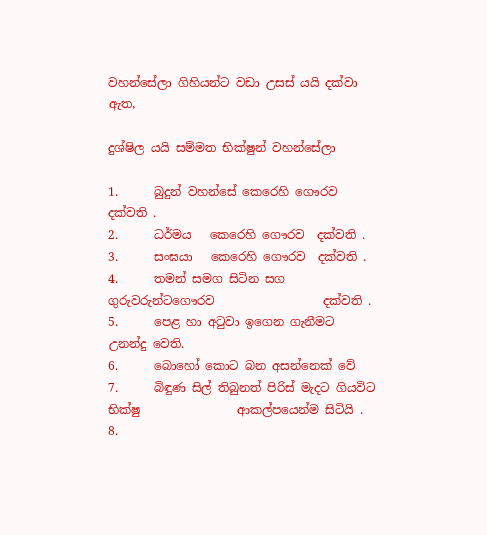වහන්සේලා ගිහියන්ට වඩා උසස් යයි දක්වා ඇත,

දුශ්ෂිල යයි සම්මත භික්ෂුන් වහන්සේලා

1.      බුදුන් වහන්සේ කෙරෙහි ගෞරව  දක්වති .
2.      ධර්මය   කෙරෙහි ගෞරව  දක්වති .
3.      සංඝයා   කෙරෙහි ගෞරව  දක්වති .
4.      තමන් සමග සිටින සග ගුරුවරුන්ටගෞරව                  දක්වති .
5.      පෙළ හා අටුවා ඉගෙන ගැනීමට උනන්දු වෙති.
6.      බොහෝ කොට බන අසන්නෙක් වේ
7.      බිඳුණ සිල් තිබුනත් පිරිස් මැදට ගියවිට භික්ෂු                ආකල්පයෙන්ම සිටියි .
8.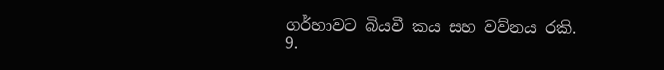ගර්හාවට බියවී කය සහ වව්නය රකි.
9.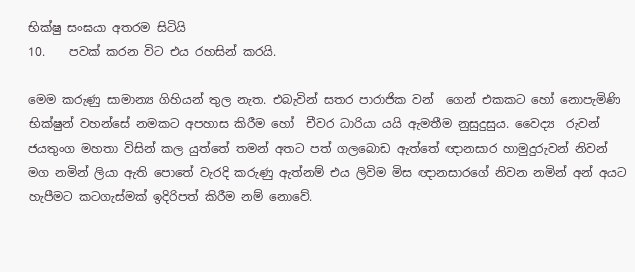භික්ෂු සංඝයා අතරම සිටියි
10.    පවක් කරන විට එය රහසින් කරයි.

මෙම කරුණු සාමාන්‍ය ගිහියන් තුල නැත. එබැවින් සතර පාරාජික වන්  ගෙන් එකකට හෝ නොපැමිණි භික්ෂුන් වහන්සේ නමකට අපහාස කිරීම හෝ  චීවර ධාරියා යයි ඇමතීම නුසුදුසුය. වෛද්‍ය  රුවන් ජයතුංග මහතා විසින් කල යුත්තේ තමන් අතට පත් ගලබොඩ ඇත්තේ ඥානසාර හාමුදුරුවන් නිවන් මග නමින් ලියා ඇති පොතේ වැරදි කරුණු ඇත්නම් එය ලිවිම මිස ඥානසාරගේ නිවන නමින් අන් අය‍ට හැපීමට කටගැස්මක් ඉදිරිපත් කිරීම නම් නොවේ.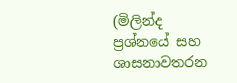(මිලින්ද ප්‍රශ්නයේ සහ ශාසනාවතරන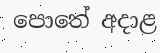පොතේ අදාළ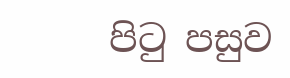පිටු පසුව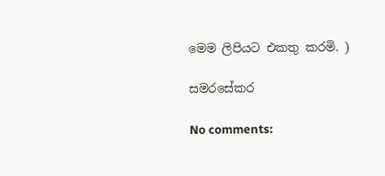මෙම ලිපියට එකතු කරමි. )

සමරසේකර

No comments: